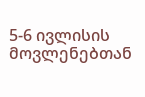5-6 ივლისის მოვლენებთან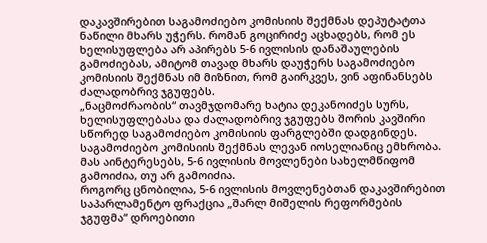დაკავშირებით საგამოძიებო კომისიის შექმნას დეპუტატთა ნაწილი მხარს უჭერს. რომან გოცირიძე აცხადებს, რომ ეს ხელისუფლება არ აპირებს 5-6 ივლისის დანაშაულების გამოძიებას, ამიტომ თავად მხარს დაუჭერს საგამოძიებო კომისიის შექმნას იმ მიზნით, რომ გაირკვეს, ვინ აფინანსებს ძალადობრივ ჯგუფებს.
„ნაცმოძრაობის“ თავმჯდომარე ხატია დეკანოიძეს სურს, ხელისუფლებასა და ძალადობრივ ჯგუფებს შორის კავშირი სწორედ საგამოძიებო კომისიის ფარგლებში დადგინდეს.
საგამოძიებო კომისიის შექმნას ლევან იოსელიანიც ემხრობა. მას აინტერესებს, 5-6 ივლისის მოვლენები სახელმწიფომ გამოიძია, თუ არ გამოიძია.
როგორც ცნობილია, 5-6 ივლისის მოვლენებთან დაკავშირებით საპარლამენტო ფრაქცია „შარლ მიშელის რეფორმების ჯგუფმა“ დროებითი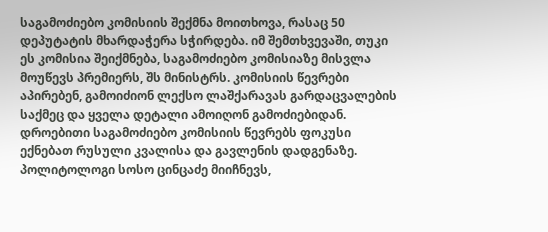საგამოძიებო კომისიის შექმნა მოითხოვა, რასაც 50 დეპუტატის მხარდაჭერა სჭირდება. იმ შემთხვევაში, თუკი ეს კომისია შეიქმნება, საგამოძიებო კომისიაზე მისვლა მოუწევს პრემიერს, შს მინისტრს. კომისიის წევრები აპირებენ, გამოიძიონ ლექსო ლაშქარავას გარდაცვალების საქმეც და ყველა დეტალი ამოიღონ გამოძიებიდან. დროებითი საგამოძიებო კომისიის წევრებს ფოკუსი ექნებათ რუსული კვალისა და გავლენის დადგენაზე.
პოლიტოლოგი სოსო ცინცაძე მიიჩნევს,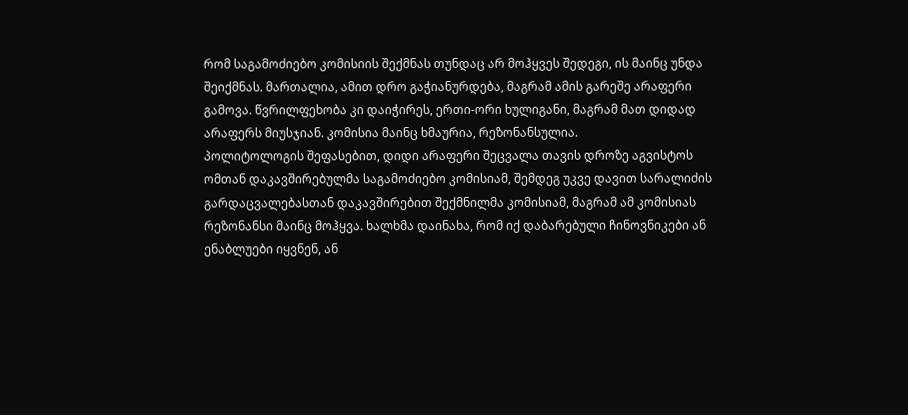რომ საგამოძიებო კომისიის შექმნას თუნდაც არ მოჰყვეს შედეგი, ის მაინც უნდა შეიქმნას. მართალია, ამით დრო გაჭიანურდება, მაგრამ ამის გარეშე არაფერი გამოვა. წვრილფეხობა კი დაიჭირეს, ერთი-ორი ხულიგანი, მაგრამ მათ დიდად არაფერს მიუსჯიან. კომისია მაინც ხმაურია, რეზონანსულია.
პოლიტოლოგის შეფასებით, დიდი არაფერი შეცვალა თავის დროზე აგვისტოს ომთან დაკავშირებულმა საგამოძიებო კომისიამ, შემდეგ უკვე დავით სარალიძის გარდაცვალებასთან დაკავშირებით შექმნილმა კომისიამ, მაგრამ ამ კომისიას რეზონანსი მაინც მოჰყვა. ხალხმა დაინახა, რომ იქ დაბარებული ჩინოვნიკები ან ენაბლუები იყვნენ, ან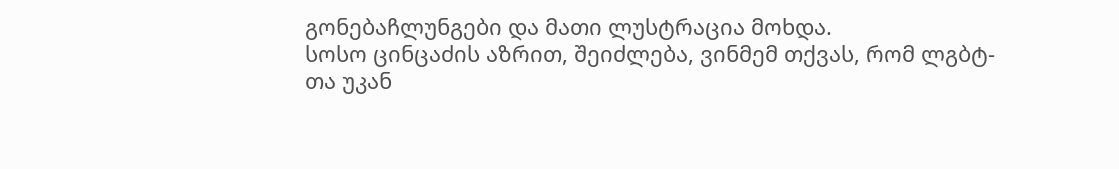გონებაჩლუნგები და მათი ლუსტრაცია მოხდა.
სოსო ცინცაძის აზრით, შეიძლება, ვინმემ თქვას, რომ ლგბტ-თა უკან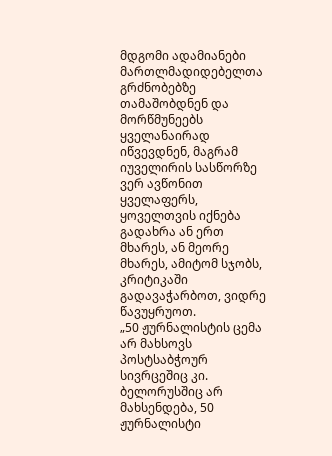მდგომი ადამიანები მართლმადიდებელთა გრძნობებზე თამაშობდნენ და მორწმუნეებს ყველანაირად იწვევდნენ, მაგრამ იუველირის სასწორზე ვერ ავწონით ყველაფერს, ყოველთვის იქნება გადახრა ან ერთ მხარეს, ან მეორე მხარეს, ამიტომ სჯობს, კრიტიკაში გადავაჭარბოთ, ვიდრე წავუყრუოთ.
„50 ჟურნალისტის ცემა არ მახსოვს პოსტსაბჭოურ სივრცეშიც კი. ბელორუსშიც არ მახსენდება, 50 ჟურნალისტი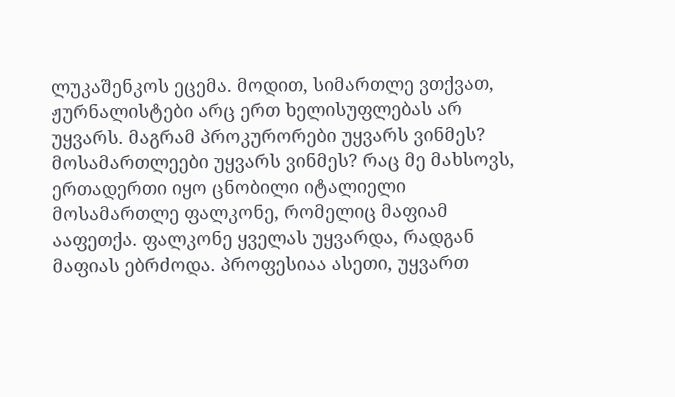ლუკაშენკოს ეცემა. მოდით, სიმართლე ვთქვათ, ჟურნალისტები არც ერთ ხელისუფლებას არ უყვარს. მაგრამ პროკურორები უყვარს ვინმეს? მოსამართლეები უყვარს ვინმეს? რაც მე მახსოვს, ერთადერთი იყო ცნობილი იტალიელი მოსამართლე ფალკონე, რომელიც მაფიამ ააფეთქა. ფალკონე ყველას უყვარდა, რადგან მაფიას ებრძოდა. პროფესიაა ასეთი, უყვართ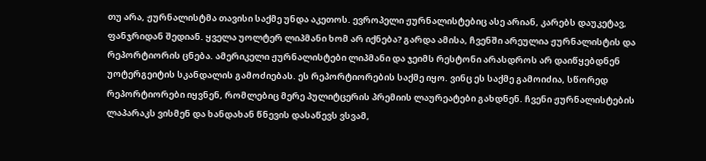თუ არა, ჟურნალისტმა თავისი საქმე უნდა აკეთოს. ევროპელი ჟურნალისტებიც ასე არიან, კარებს დაუკეტავ, ფანჯრიდან შედიან. ყველა უოლტერ ლიპმანი ხომ არ იქნება? გარდა ამისა, ჩვენში არეულია ჟურნალისტის და რეპორტიორის ცნება. ამერიკელი ჟურნალისტები ლიპმანი და ჯეიმს რესტონი არასდროს არ დაიწყებდნენ უოტერგეიტის სკანდალის გამოძიებას. ეს რეპორტიორების საქმე იყო. ვინც ეს საქმე გამოიძია, სწორედ რეპორტიორები იყვნენ, რომლებიც მერე პულიტცერის პრემიის ლაურეატები გახდნენ. ჩვენი ჟურნალისტების ლაპარაკს ვისმენ და ხანდახან წნევის დასაწევს ვსვამ,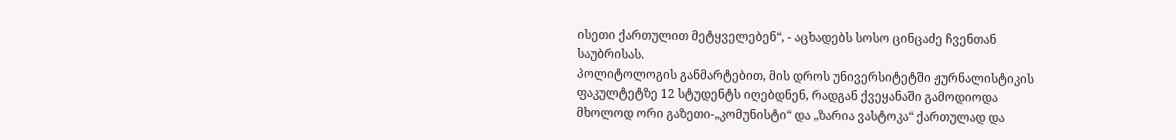ისეთი ქართულით მეტყველებენ“, - აცხადებს სოსო ცინცაძე ჩვენთან საუბრისას.
პოლიტოლოგის განმარტებით, მის დროს უნივერსიტეტში ჟურნალისტიკის ფაკულტეტზე 12 სტუდენტს იღებდნენ, რადგან ქვეყანაში გამოდიოდა მხოლოდ ორი გაზეთი-„კომუნისტი“ და „ზარია ვასტოკა“ ქართულად და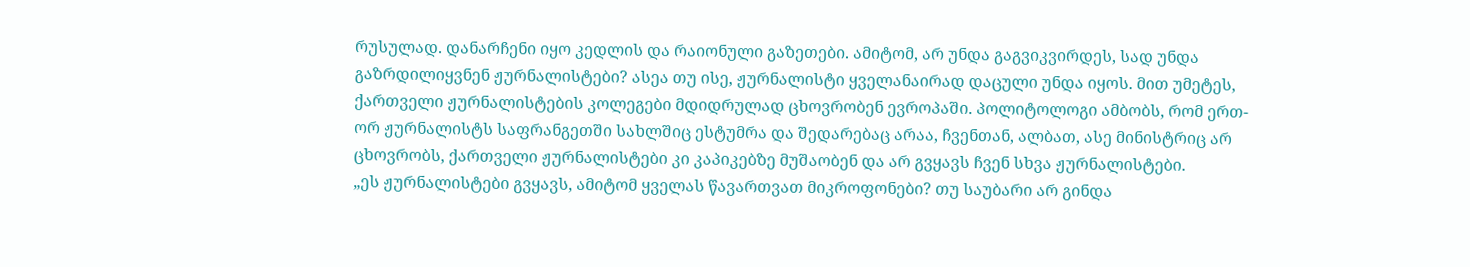რუსულად. დანარჩენი იყო კედლის და რაიონული გაზეთები. ამიტომ, არ უნდა გაგვიკვირდეს, სად უნდა გაზრდილიყვნენ ჟურნალისტები? ასეა თუ ისე, ჟურნალისტი ყველანაირად დაცული უნდა იყოს. მით უმეტეს, ქართველი ჟურნალისტების კოლეგები მდიდრულად ცხოვრობენ ევროპაში. პოლიტოლოგი ამბობს, რომ ერთ-ორ ჟურნალისტს საფრანგეთში სახლშიც ესტუმრა და შედარებაც არაა, ჩვენთან, ალბათ, ასე მინისტრიც არ ცხოვრობს, ქართველი ჟურნალისტები კი კაპიკებზე მუშაობენ და არ გვყავს ჩვენ სხვა ჟურნალისტები.
„ეს ჟურნალისტები გვყავს, ამიტომ ყველას წავართვათ მიკროფონები? თუ საუბარი არ გინდა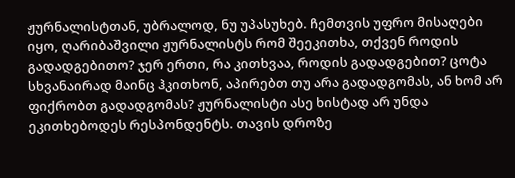ჟურნალისტთან, უბრალოდ, ნუ უპასუხებ. ჩემთვის უფრო მისაღები იყო, ღარიბაშვილი ჟურნალისტს რომ შეეკითხა, თქვენ როდის გადადგებითო? ჯერ ერთი, რა კითხვაა, როდის გადადგებით? ცოტა სხვანაირად მაინც ჰკითხონ, აპირებთ თუ არა გადადგომას, ან ხომ არ ფიქრობთ გადადგომას? ჟურნალისტი ასე ხისტად არ უნდა ეკითხებოდეს რესპონდენტს. თავის დროზე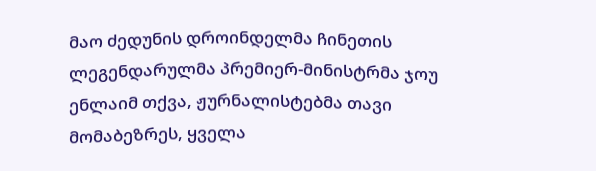მაო ძედუნის დროინდელმა ჩინეთის ლეგენდარულმა პრემიერ-მინისტრმა ჯოუ ენლაიმ თქვა, ჟურნალისტებმა თავი მომაბეზრეს, ყველა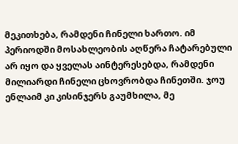მეკითხება, რამდენი ჩინელი ხართო. იმ პერიოდში მოსახლეობის აღწერა ჩატარებული არ იყო და ყველას აინტერესებდა, რამდენი მილიარდი ჩინელი ცხოვრობდა ჩინეთში. ჯოუ ენლაიმ კი კისინჯერს გაუმხილა, მე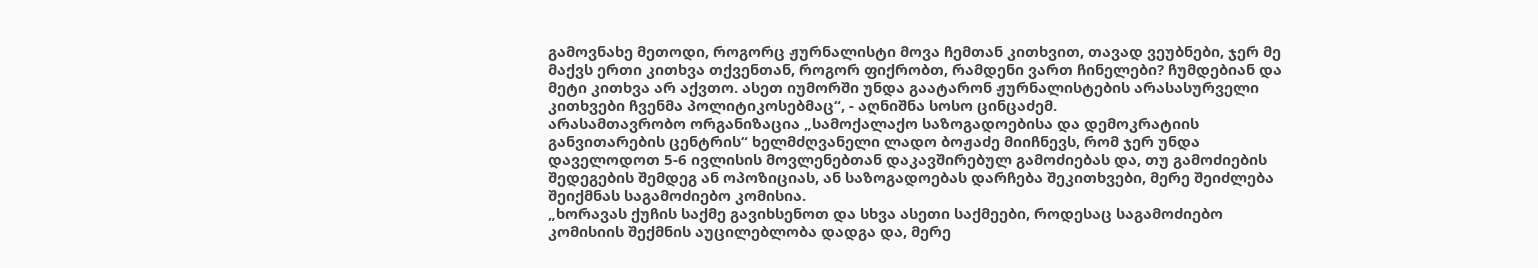გამოვნახე მეთოდი, როგორც ჟურნალისტი მოვა ჩემთან კითხვით, თავად ვეუბნები, ჯერ მე მაქვს ერთი კითხვა თქვენთან, როგორ ფიქრობთ, რამდენი ვართ ჩინელები? ჩუმდებიან და მეტი კითხვა არ აქვთო. ასეთ იუმორში უნდა გაატარონ ჟურნალისტების არასასურველი კითხვები ჩვენმა პოლიტიკოსებმაც“, - აღნიშნა სოსო ცინცაძემ.
არასამთავრობო ორგანიზაცია „სამოქალაქო საზოგადოებისა და დემოკრატიის განვითარების ცენტრის“ ხელმძღვანელი ლადო ბოჟაძე მიიჩნევს, რომ ჯერ უნდა დაველოდოთ 5-6 ივლისის მოვლენებთან დაკავშირებულ გამოძიებას და, თუ გამოძიების შედეგების შემდეგ ან ოპოზიციას, ან საზოგადოებას დარჩება შეკითხვები, მერე შეიძლება შეიქმნას საგამოძიებო კომისია.
„ხორავას ქუჩის საქმე გავიხსენოთ და სხვა ასეთი საქმეები, როდესაც საგამოძიებო კომისიის შექმნის აუცილებლობა დადგა და, მერე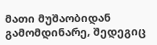მათი მუშაობიდან გამომდინარე, შედეგიც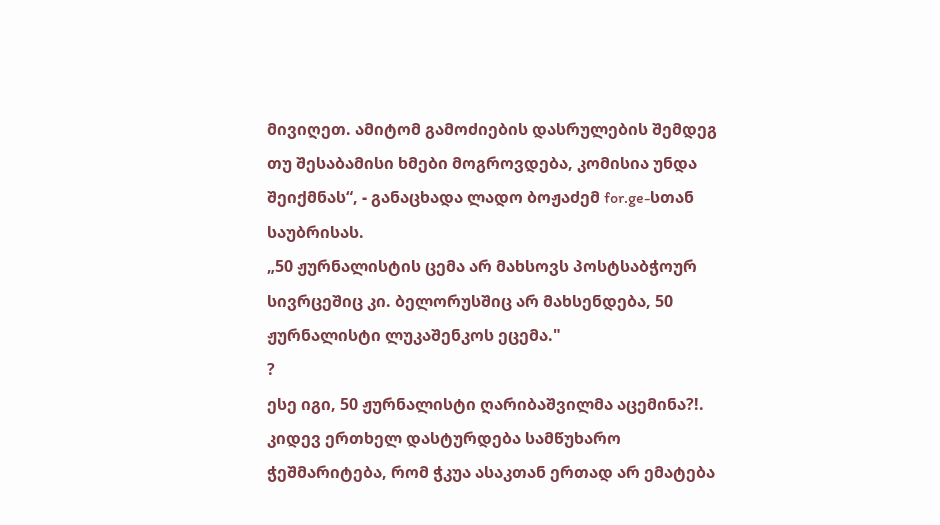მივიღეთ. ამიტომ გამოძიების დასრულების შემდეგ თუ შესაბამისი ხმები მოგროვდება, კომისია უნდა შეიქმნას“, - განაცხადა ლადო ბოჟაძემ for.ge-სთან საუბრისას.
„50 ჟურნალისტის ცემა არ მახსოვს პოსტსაბჭოურ სივრცეშიც კი. ბელორუსშიც არ მახსენდება, 50 ჟურნალისტი ლუკაშენკოს ეცემა."
?
ესე იგი, 50 ჟურნალისტი ღარიბაშვილმა აცემინა?!.
კიდევ ერთხელ დასტურდება სამწუხარო ჭეშმარიტება, რომ ჭკუა ასაკთან ერთად არ ემატება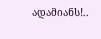ადამიანს!..